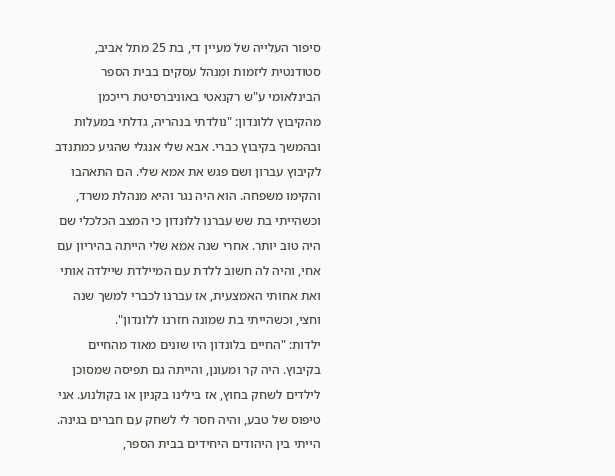סיפור העלייה של מעיין די, בת 25 מתל אביב, סטודנטית ליזמות ומִנהל עסקים בבית הספר הבינלאומי ע"ש רקנאטי באוניברסיטת רייכמן
מהקיבוץ ללונדון: "נולדתי בנהריה, גדלתי במעלות ובהמשך בקיבוץ כברי. אבא שלי אנגלי שהגיע כמתנדב לקיבוץ עברון ושם פגש את אמא שלי. הם התאהבו והקימו משפחה. הוא היה נגר והיא מנהלת משרד, וכשהייתי בת שש עברנו ללונדון כי המצב הכלכלי שם היה טוב יותר. אחרי שנה אמא שלי הייתה בהיריון עם אחי, והיה לה חשוב ללדת עם המיילדת שיילדה אותי ואת אחותי האמצעית, אז עברנו לכברי למשך שנה וחצי, וכשהייתי בת שמונה חזרנו ללונדון".
ילדות: "החיים בלונדון היו שונים מאוד מהחיים בקיבוץ. היה קר ומעונן, והייתה גם תפיסה שמסוכן לילדים לשחק בחוץ, אז בילינו בקניון או בקולנוע. אני טיפוס של טבע, והיה חסר לי לשחק עם חברים בגינה. הייתי בין היהודים היחידים בבית הספר,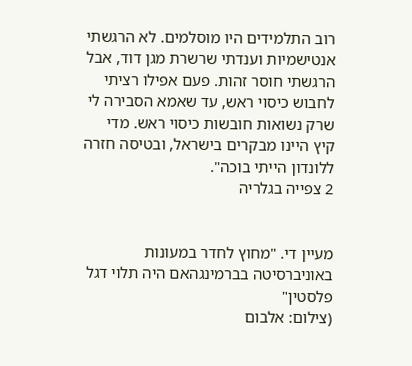רוב התלמידים היו מוסלמים. לא הרגשתי אנטישמיות וענדתי שרשרת מגן דוד, אבל הרגשתי חוסר זהות. פעם אפילו רציתי לחבוש כיסוי ראש, עד שאמא הסבירה לי שרק נשואות חובשות כיסוי ראש. מדי קיץ היינו מבקרים בישראל, ובטיסה חזרה ללונדון הייתי בוכה".
2 צפייה בגלריה


מעיין די. "מחוץ לחדר במעונות באוניברסיטה בברמינגהאם היה תלוי דגל פלסטין"
(צילום: אלבום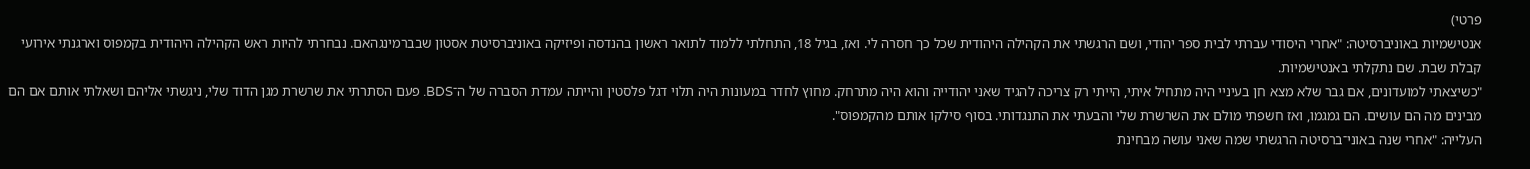פרטי)
אנטישמיות באוניברסיטה: "אחרי היסודי עברתי לבית ספר יהודי, ושם הרגשתי את הקהילה היהודית שכל כך חסרה לי. ואז, בגיל 18, התחלתי ללמוד לתואר ראשון בהנדסה ופיזיקה באוניברסיטת אסטון שבברמינגהאם. נבחרתי להיות ראש הקהילה היהודית בקמפוס וארגנתי אירועי קבלת שבת. שם נתקלתי באנטישמיות.
"כשיצאתי למועדונים, אם גבר שלא מצא חן בעיניי היה מתחיל איתי, הייתי רק צריכה להגיד שאני יהודייה והוא היה מתרחק. מחוץ לחדר במעונות היה תלוי דגל פלסטין והייתה עמדת הסברה של ה־BDS. פעם הסתרתי את שרשרת מגן הדוד שלי, ניגשתי אליהם ושאלתי אותם אם הם מבינים מה הם עושים. הם גמגמו, ואז חשפתי מולם את השרשרת שלי והבעתי את התנגדותי. בסוף סילקו אותם מהקמפוס".
העלייה: "אחרי שנה באוני־ברסיטה הרגשתי שמה שאני עושה מבחינת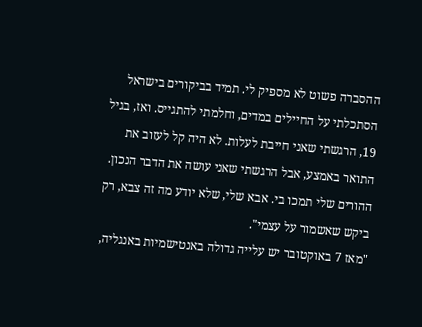ההסברה פשוט לא מספיק לי. תמיד בביקורים בישראל הסתכלתי על החיילים במדים, וחלמתי להתגייס. ואז, בגיל 19, הרגשתי שאני חייבת לעלות. לא היה קל לעזוב את התואר באמצע, אבל הרגשתי שאני עושה את הדבר הנכון. ההורים שלי תמכו בי. אבא שלי, שלא יודע מה זה צבא, רק ביקש שאשמור על עצמי".
"מאז 7 באוקטובר יש עלייה גדולה באנטישמיות באנגליה,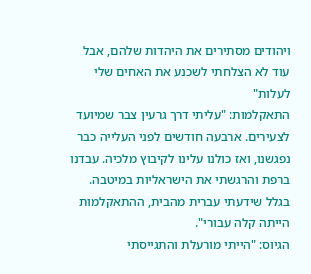ויהודים מסתירים את היהדות שלהם, אבל עוד לא הצלחתי לשכנע את האחים שלי לעלות"
התאקלמות: "עליתי דרך גרעין צבר שמיועד לצעירים. ארבעה חודשים לפני העלייה כבר נפגשנו, ואז כולנו עלינו לקיבוץ מלכיה. עבדנו ברפת והרגשתי את הישראליות במיטבה. בגלל שידעתי עברית מהבית, ההתאקלמות הייתה קלה עבורי".
הגיוס: "הייתי מורעלת והתגייסתי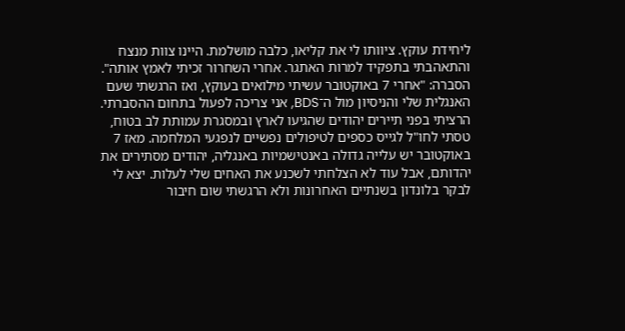ליחידת עוקץ. ציוותו לי את קליאו, כלבה מושלמת. היינו צוות מנצח והתאהבתי בתפקיד למרות האתגר. אחרי השחרור זכיתי לאמץ אותה".
הסברה: "אחרי 7 באוקטובר עשיתי מילואים בעוקץ, ואז הרגשתי שעם האנגלית שלי והניסיון מול ה־BDS, אני צריכה לפעול בתחום ההסברתי. הרציתי בפני תיירים יהודים שהגיעו לארץ ובמסגרת עמותת לב בטוח, טסתי לחו"ל לגייס כספים לטיפולים נפשיים לנפגעי המלחמה. מאז 7 באוקטובר יש עלייה גדולה באנטישמיות באנגליה, יהודים מסתירים את יהדותם, אבל עוד לא הצלחתי לשכנע את האחים שלי לעלות. יצא לי לבקר בלונדון בשנתיים האחרונות ולא הרגשתי שום חיבור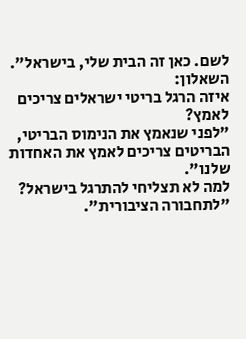לשם. כאן זה הבית שלי, בישראל".
השאלון:
איזה הרגל בריטי ישראלים צריכים לאמץ?
"לפני שנאמץ את הנימוס הבריטי, הבריטים צריכים לאמץ את האחדות שלנו".
למה לא תצליחי להתרגל בישראל?
"לתחבורה הציבורית".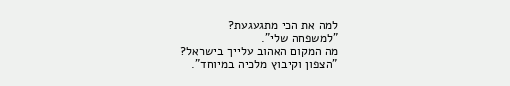למה את הכי מתגעגעת?
"למשפחה שלי".
מה המקום האהוב עלייך בישראל?
"הצפון וקיבוץ מלכיה במיוחד".